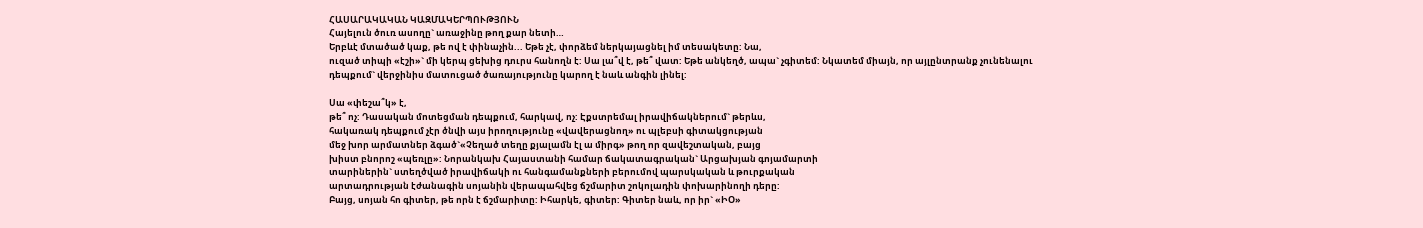ՀԱՍԱՐԱԿԱԿԱՆ ԿԱԶՄԱԿԵՐՊՈՒԹՅՈՒՆ
Հայելուն ծուռ ասողը` առաջինը թող քար նետի…
Երբևէ մտածած կաք, թե ով է փինաչին... Եթե չէ, փորձեմ ներկայացնել իմ տեսակետը: Նա,
ուզած տիպի «էշի»` մի կերպ ցեխից դուրս հանողն է: Սա լա՞վ է, թե՞ վատ: Եթե անկեղծ, ապա` չգիտեմ: Նկատեմ միայն, որ այլընտրանք չունենալու
դեպքում` վերջինիս մատուցած ծառայությունը կարող է նաև անգին լինել:

Սա «փեշա՞կ» է,
թե՞ ոչ: Դասական մոտեցման դեպքում, հարկավ, ոչ: Էքստրեմալ իրավիճակներում` թերևս,
հակառակ դեպքում չէր ծնվի այս իրողությունը «վավերացնող» ու պլեբսի գիտակցության
մեջ խոր արմատներ ձգած`«Չեղած տեղը քյալամն էլ ա միրգ» թող որ զավեշտական, բայց
խիստ բնորոշ «պեռլը»: Նորանկախ Հայաստանի համար ճակատագրական` Արցախյան գոյամարտի
տարիներին` ստեղծված իրավիճակի ու հանգամանքների բերումով պարսկական և թուրքական
արտադրության էժանագին սոյանին վերապահվեց ճշմարիտ շոկոլադին փոխարինողի դերը:
Բայց, սոյան հո գիտեր, թե որն է ճշմարիտը: Իհարկե, գիտեր: Գիտեր նաև, որ իր` «ԻՕ»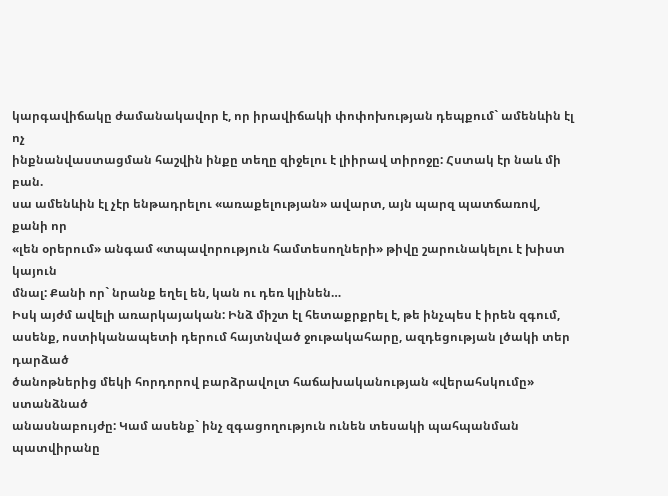կարգավիճակը ժամանակավոր է, որ իրավիճակի փոփոխության դեպքում` ամենևին էլ ոչ
ինքնանվաստացման հաշվին ինքը տեղը զիջելու է լիիրավ տիրոջը: Հստակ էր նաև մի բան.
սա ամենևին էլ չէր ենթադրելու «առաքելության» ավարտ, այն պարզ պատճառով, քանի որ
«լեն օրերում» անգամ «տպավորություն համտեսողների» թիվը շարունակելու է խիստ կայուն
մնալ: Քանի որ` նրանք եղել են, կան ու դեռ կլինեն…
Իսկ այժմ ավելի առարկայական: Ինձ միշտ էլ հետաքրքրել է, թե ինչպես է իրեն զգում,
ասենք, ոստիկանապետի դերում հայտնված ջութակահարը, ազդեցության լծակի տեր դարձած
ծանոթներից մեկի հորդորով բարձրավոլտ հաճախականության «վերահսկումը» ստանձնած
անասնաբույժը: Կամ ասենք` ինչ զգացողություն ունեն տեսակի պահպանման պատվիրանը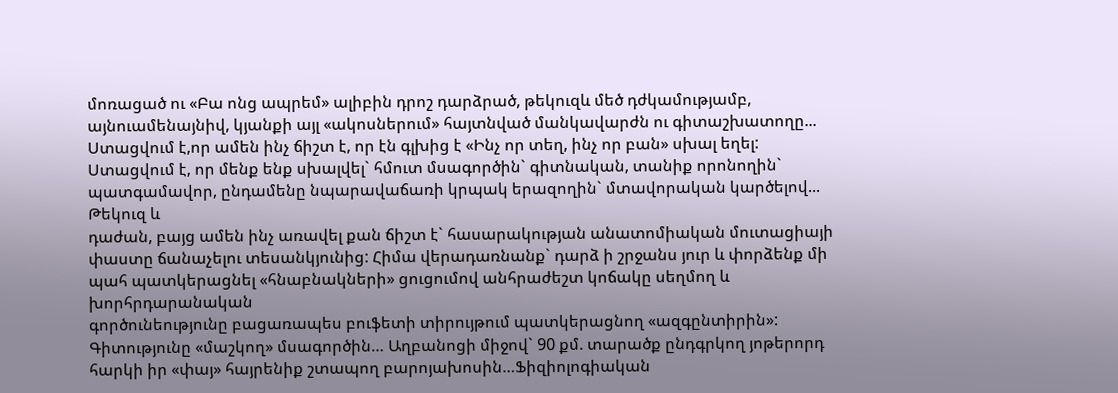մոռացած ու «Բա ոնց ապրեմ» ալիբին դրոշ դարձրած, թեկուզև մեծ դժկամությամբ,
այնուամենայնիվ, կյանքի այլ «ակոսներում» հայտնված մանկավարժն ու գիտաշխատողը...
Ստացվում է,որ ամեն ինչ ճիշտ է, որ էն գլխից է «Ինչ որ տեղ, ինչ որ բան» սխալ եղել:
Ստացվում է, որ մենք ենք սխալվել` հմուտ մսագործին` գիտնական, տանիք որոնողին`
պատգամավոր, ընդամենը նպարավաճառի կրպակ երազողին` մտավորական կարծելով... Թեկուզ և
դաժան, բայց ամեն ինչ առավել քան ճիշտ է` հասարակության անատոմիական մուտացիայի
փաստը ճանաչելու տեսանկյունից: Հիմա վերադառնանք` դարձ ի շրջանս յուր և փորձենք մի
պահ պատկերացնել «հնաբնակների» ցուցումով անհրաժեշտ կոճակը սեղմող և խորհրդարանական
գործունեությունը բացառապես բուֆետի տիրույթում պատկերացնող «ազգընտիրին»:
Գիտությունը «մաշկող» մսագործին… Աղբանոցի միջով` 90 քմ. տարածք ընդգրկող յոթերորդ
հարկի իր «փայ» հայրենիք շտապող բարոյախոսին…Ֆիզիոլոգիական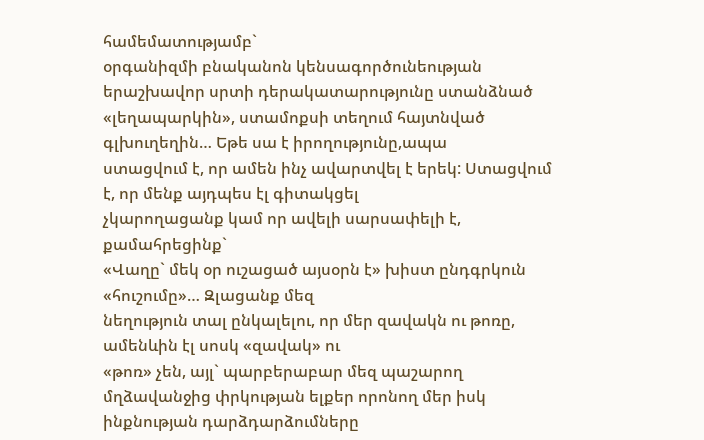համեմատությամբ`
օրգանիզմի բնականոն կենսագործունեության երաշխավոր սրտի դերակատարությունը ստանձնած
«լեղապարկին», ստամոքսի տեղում հայտնված գլխուղեղին… Եթե սա է իրողությունը,ապա
ստացվում է, որ ամեն ինչ ավարտվել է երեկ: Ստացվում է, որ մենք այդպես էլ գիտակցել
չկարողացանք կամ որ ավելի սարսափելի է, քամահրեցինք`
«Վաղը` մեկ օր ուշացած այսօրն է» խիստ ընդգրկուն «հուշումը»… Զլացանք մեզ
նեղություն տալ ընկալելու, որ մեր զավակն ու թոռը, ամենևին էլ սոսկ «զավակ» ու
«թոռ» չեն, այլ` պարբերաբար մեզ պաշարող մղձավանջից փրկության ելքեր որոնող մեր իսկ
ինքնության դարձդարձումները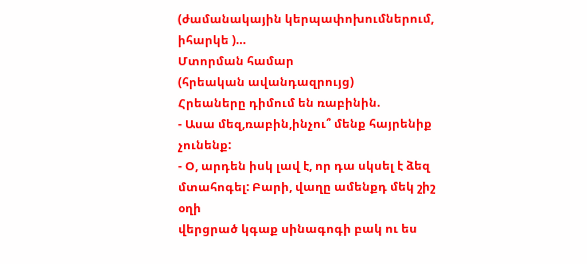(ժամանակային կերպափոխումներում, իհարկե )…
Մտորման համար
(հրեական ավանդազրույց)
Հրեաները դիմում են ռաբինին.
- Ասա մեզ,ռաբին,ինչու՞ մենք հայրենիք չունենք:
- Օ, արդեն իսկ լավ է, որ դա սկսել է ձեզ մտահոգել: Բարի, վաղը ամենքդ մեկ շիշ օղի
վերցրած կգաք սինագոգի բակ ու ես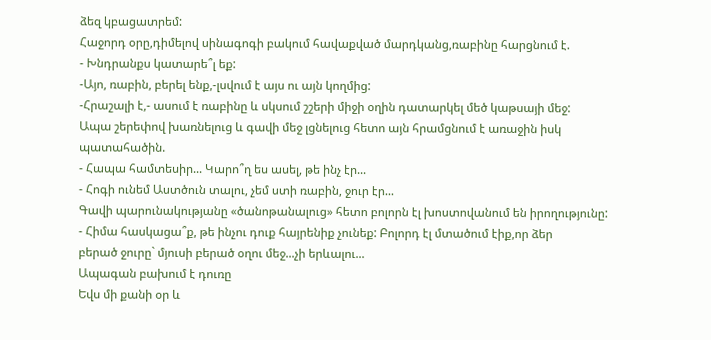ձեզ կբացատրեմ:
Հաջորդ օրը,դիմելով սինագոգի բակում հավաքված մարդկանց,ռաբինը հարցնում է.
- Խնդրանքս կատարե՞լ եք:
-Այո, ռաբին, բերել ենք,-լսվում է այս ու այն կողմից:
-Հրաշալի է,- ասում է ռաբինը և սկսում շշերի միջի օղին դատարկել մեծ կաթսայի մեջ:
Ապա շերեփով խառնելուց և գավի մեջ լցնելուց հետո այն հրամցնում է առաջին իսկ
պատահածին.
- Հապա համտեսիր... Կարո՞ղ ես ասել, թե ինչ էր...
- Հոգի ունեմ Աստծուն տալու, չեմ ստի ռաբին, ջուր էր...
Գավի պարունակությանը «ծանոթանալուց» հետո բոլորն էլ խոստովանում են իրողությունը:
- Հիմա հասկացա՞ք, թե ինչու դուք հայրենիք չունեք: Բոլորդ էլ մտածում էիք,որ ձեր
բերած ջուրը` մյուսի բերած օղու մեջ...չի երևալու...
Ապագան բախում է դուռը
Եվս մի քանի օր և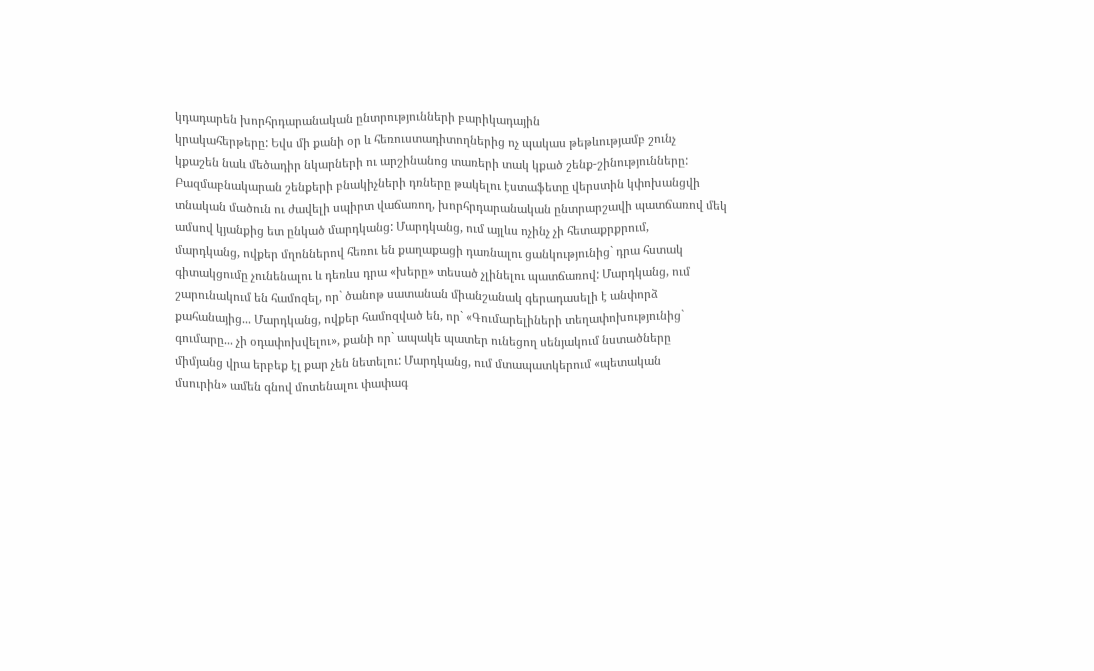կդադարեն խորհրդարանական ընտրությունների բարիկադային
կրակահերթերը: Եվս մի քանի օր և հեռուստադիտողներից ոչ պակաս թեթևությամբ շունչ
կքաշեն նաև մեծադիր նկարների ու արշինանոց տառերի տակ կքած շենք-շինությունները:
Բազմաբնակարան շենքերի բնակիչների դռները թակելու էստաֆետը վերստին կփոխանցվի
տնական մածուն ու ժավելի սպիրտ վաճառող, խորհրդարանական ընտրարշավի պատճառով մեկ
ամսով կյանքից ետ ընկած մարդկանց: Մարդկանց, ում այլևս ոչինչ չի հետաքրքրում,
մարդկանց, ովքեր մղոններով հեռու են քաղաքացի դառնալու ցանկությունից` դրա հստակ
գիտակցումը չունենալու և դեռևս դրա «խերը» տեսած չլինելու պատճառով: Մարդկանց, ում
շարունակում են համոզել, որ` ծանոթ սատանան միանշանակ գերադասելի է անփորձ
քահանայից... Մարդկանց, ովքեր համոզված են, որ` «Գումարելիների տեղափոխությունից`
գումարը... չի օդափոխվելու», քանի որ` ապակե պատեր ունեցող սենյակում նստածները
միմյանց վրա երբեք էլ քար չեն նետելու: Մարդկանց, ում մտապատկերում «պետական
մսուրին» ամեն գնով մոտենալու փափագ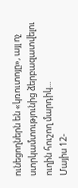ունեցողներն են «կռուտոյը», այլ ոչ
ստրկամտությունից ձերբազատվելու ուղին հուշող մարդիկ...
Մայիս 12-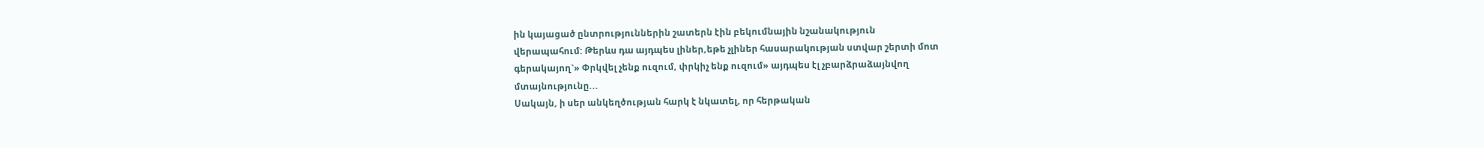ին կայացած ընտրություններին շատերն էին բեկումնային նշանակություն
վերապահում: Թերևս դա այդպես լիներ,եթե չլիներ հասարակության ստվար շերտի մոտ
գերակայող`» Փրկվել չենք ուզում, փրկիչ ենք ուզում» այդպես էլ չբարձրաձայնվող
մտայնությունը...
Սակայն, ի սեր անկեղծության հարկ է նկատել, որ հերթական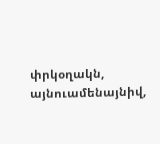փրկօղակն, այնուամենայնիվ,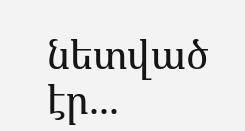նետված էր...